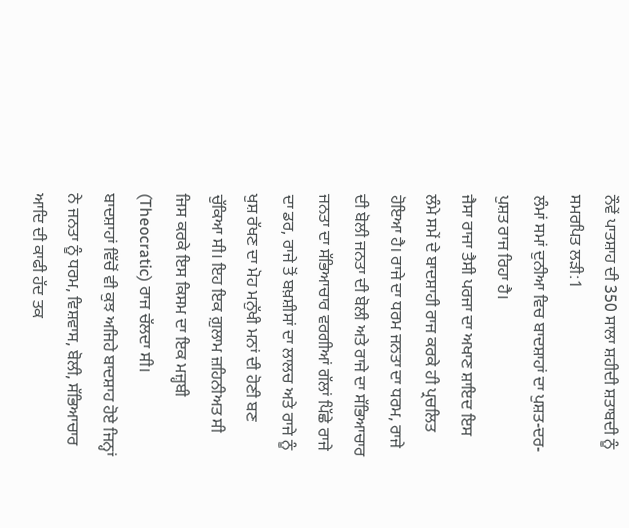ਨੌਵੇਂ ਪਾਤਸ਼ਾਹ ਦੀ 350 ਸਾਲਾ ਸ਼ਹੀਦੀ ਸ਼ਤਾਬਦੀ ਨੂੰ ਸਮਰਪਿਤ ਲੜੀ:1
ਲੰਮਾਂ ਸਮਾਂ ਦੁਨੀਆ ਵਿਚ ਬਾਦਸ਼ਾਹਾਂ ਦਾ ਪੁਸ਼ਤ-ਦਰ-ਪੁਸ਼ਤ ਰਾਜ ਰਿਹਾ ਹੈ।
ਜੈਸਾ ਰਾਜਾ ਤੈਸੀ ਪਰਜਾ ਦਾ ਅਖਾਣ ਸ਼ਾਇਦ ਇਸ ਲੰਮੇ ਸਮੇਂ ਦੇ ਬਾਦਸ਼ਾਹੀ ਰਾਜ ਕਰਕੇ ਹੀ ਪ੍ਰਚਲਿਤ ਹੋਇਆ ਹੈ। ਰਾਜੇ ਦਾ ਧਰਮ ਜਨਤਾ ਦਾ ਧਰਮ, ਰਾਜੇ ਦੀ ਬੋਲੀ ਜਨਤਾ ਦੀ ਬੋਲੀ ਅਤੇ ਰਾਜੇ ਦਾ ਸੱਭਿਆਚਾਰ ਜਨਤਾ ਦਾ ਸੱਭਿਆਚਾਰ ਵਰਗੀਆਂ ਗੱਲਾਂ ਪਿੱਛੇ ਰਾਜੇ ਦਾ ਡਰ, ਰਾਜੇ ਤੋਂ ਬਖ਼ਸ਼ੀਸਾਂ ਦਾ ਲਾਲਚ ਅਤੇ ਰਾਜੇ ਨੂੰ ਖੁਸ਼ ਰੱਖਣ ਦਾ ਮੋਹ ਮਨੁੱਖੀ ਮਨਾਂ ਦੀ ਹੋਣੀ ਬਣ ਚੁੱਕਿਆ ਸੀ। ਇਹ ਇਕ ਗ਼ੁਲਾਮ ਜ਼ਹਿਨੀਅਤ ਸੀ ਜਿਸ ਕਰਕੇ ਇਸ ਕਿਸਮ ਦਾ ਇਕ ਮਜ਼੍ਹਬੀ (Theocratic) ਰਾਜ ਚੱਲਦਾ ਸੀ।
ਬਾਦਸ਼ਾਹਾਂ ਵਿੱਚੋਂ ਵੀ ਕੁਝ ਅਜਿਹੇ ਬਾਦਸ਼ਾਹ ਹੋਏ ਜਿਨ੍ਹਾਂ ਨੇ ਜਨਤਾ ਨੂੰ ਧਰਮ, ਵਿਸ਼ਵਾਸ, ਬੋਲੀ, ਸੱਭਿਆਚਾਰ ਆਦਿ ਦੀ ਕਾਫੀ ਹੱਦ ਤਕ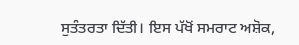ਸੁਤੰਤਰਤਾ ਦਿੱਤੀ। ਇਸ ਪੱਖੋਂ ਸਮਰਾਟ ਅਸ਼ੋਕ,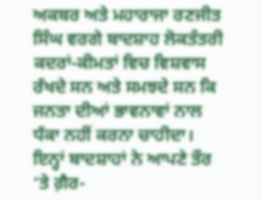ਅਕਬਰ ਅਤੇ ਮਹਾਰਾਜਾ ਰਣਜੀਤ ਸਿੰਘ ਵਰਗੇ ਬਾਦਸ਼ਾਹ ਲੋਕਤੰਤਰੀ ਕਦਰਾਂ-ਕੀਮਤਾਂ ਵਿਚ ਵਿਸ਼ਵਾਸ ਰੱਖਦੇ ਸਨ ਅਤੇ ਸਮਝਦੇ ਸਨ ਕਿ ਜਨਤਾ ਦੀਆਂ ਭਾਵਨਾਵਾਂ ਨਾਲ ਧੱਕਾ ਨਹੀਂ ਕਰਨਾ ਚਾਹੀਦਾ। ਇਨ੍ਹਾਂ ਬਾਦਸ਼ਾਹਾਂ ਨੇ ਆਪਣੇ ਤੌਰ ‘ਤੇ ਗ਼ੈਰ-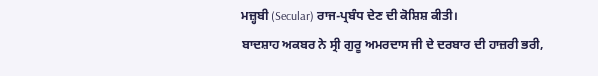ਮਜ਼੍ਹਬੀ (Secular) ਰਾਜ-ਪ੍ਰਬੰਧ ਦੇਣ ਦੀ ਕੋਸ਼ਿਸ਼ ਕੀਤੀ।
ਬਾਦਸ਼ਾਹ ਅਕਬਰ ਨੇ ਸ੍ਰੀ ਗੁਰੂ ਅਮਰਦਾਸ ਜੀ ਦੇ ਦਰਬਾਰ ਦੀ ਹਾਜ਼ਰੀ ਭਰੀ,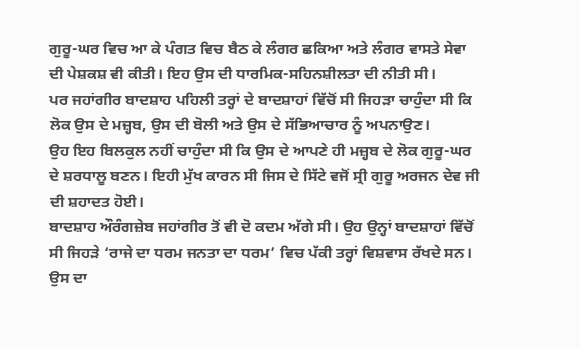ਗੁਰੂ-ਘਰ ਵਿਚ ਆ ਕੇ ਪੰਗਤ ਵਿਚ ਬੈਠ ਕੇ ਲੰਗਰ ਛਕਿਆ ਅਤੇ ਲੰਗਰ ਵਾਸਤੇ ਸੇਵਾ ਦੀ ਪੇਸ਼ਕਸ਼ ਵੀ ਕੀਤੀ। ਇਹ ਉਸ ਦੀ ਧਾਰਮਿਕ-ਸਹਿਨਸ਼ੀਲਤਾ ਦੀ ਨੀਤੀ ਸੀ।
ਪਰ ਜਹਾਂਗੀਰ ਬਾਦਸ਼ਾਹ ਪਹਿਲੀ ਤਰ੍ਹਾਂ ਦੇ ਬਾਦਸ਼ਾਹਾਂ ਵਿੱਚੋਂ ਸੀ ਜਿਹੜਾ ਚਾਹੁੰਦਾ ਸੀ ਕਿ ਲੋਕ ਉਸ ਦੇ ਮਜ਼੍ਹਬ, ਉਸ ਦੀ ਬੋਲੀ ਅਤੇ ਉਸ ਦੇ ਸੱਭਿਆਚਾਰ ਨੂੰ ਅਪਨਾਉਣ।
ਉਹ ਇਹ ਬਿਲਕੁਲ ਨਹੀਂ ਚਾਹੁੰਦਾ ਸੀ ਕਿ ਉਸ ਦੇ ਆਪਣੇ ਹੀ ਮਜ਼੍ਹਬ ਦੇ ਲੋਕ ਗੁਰੂ-ਘਰ ਦੇ ਸ਼ਰਧਾਲੂ ਬਣਨ। ਇਹੀ ਮੁੱਖ ਕਾਰਨ ਸੀ ਜਿਸ ਦੇ ਸਿੱਟੇ ਵਜੋਂ ਸ੍ਰੀ ਗੁਰੂ ਅਰਜਨ ਦੇਵ ਜੀ ਦੀ ਸ਼ਹਾਦਤ ਹੋਈ।
ਬਾਦਸ਼ਾਹ ਔਰੰਗਜ਼ੇਬ ਜਹਾਂਗੀਰ ਤੋਂ ਵੀ ਦੋ ਕਦਮ ਅੱਗੇ ਸੀ। ਉਹ ਉਨ੍ਹਾਂ ਬਾਦਸ਼ਾਹਾਂ ਵਿੱਚੋਂ ਸੀ ਜਿਹੜੇ ‘ਰਾਜੇ ਦਾ ਧਰਮ ਜਨਤਾ ਦਾ ਧਰਮ’ ਵਿਚ ਪੱਕੀ ਤਰ੍ਹਾਂ ਵਿਸ਼ਵਾਸ ਰੱਖਦੇ ਸਨ। ਉਸ ਦਾ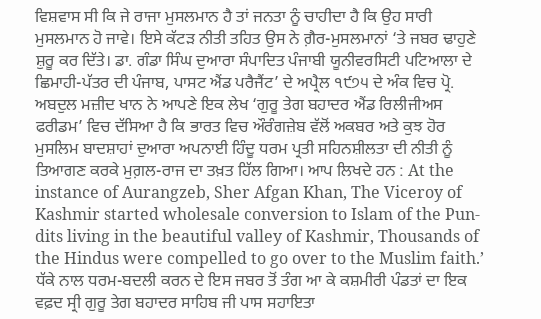ਵਿਸ਼ਵਾਸ ਸੀ ਕਿ ਜੇ ਰਾਜਾ ਮੁਸਲਮਾਨ ਹੈ ਤਾਂ ਜਨਤਾ ਨੂੰ ਚਾਹੀਦਾ ਹੈ ਕਿ ਉਹ ਸਾਰੀ ਮੁਸਲਮਾਨ ਹੋ ਜਾਵੇ। ਇਸੇ ਕੱਟੜ ਨੀਤੀ ਤਹਿਤ ਉਸ ਨੇ ਗ਼ੈਰ-ਮੁਸਲਮਾਨਾਂ ‘ਤੇ ਜਬਰ ਢਾਹੁਣੇ ਸ਼ੁਰੂ ਕਰ ਦਿੱਤੇ। ਡਾ. ਗੰਡਾ ਸਿੰਘ ਦੁਆਰਾ ਸੰਪਾਦਿਤ ਪੰਜਾਬੀ ਯੂਨੀਵਰਸਿਟੀ ਪਟਿਆਲਾ ਦੇ ਛਿਮਾਹੀ-ਪੱਤਰ ਦੀ ਪੰਜਾਬ, ਪਾਸਟ ਐਂਡ ਪਰੈਜੈਂਟ’ ਦੇ ਅਪ੍ਰੈਲ ੧੯੭੫ ਦੇ ਅੰਕ ਵਿਚ ਪ੍ਰੋ. ਅਬਦੁਲ ਮਜ਼ੀਦ ਖਾਨ ਨੇ ਆਪਣੇ ਇਕ ਲੇਖ ‘ਗੁਰੂ ਤੇਗ ਬਹਾਦਰ ਐਂਡ ਰਿਲੀਜੀਅਸ ਫਰੀਡਮ’ ਵਿਚ ਦੱਸਿਆ ਹੈ ਕਿ ਭਾਰਤ ਵਿਚ ਔਰੰਗਜ਼ੇਬ ਵੱਲੋਂ ਅਕਬਰ ਅਤੇ ਕੁਝ ਹੋਰ ਮੁਸਲਿਮ ਬਾਦਸ਼ਾਹਾਂ ਦੁਆਰਾ ਅਪਨਾਈ ਹਿੰਦੂ ਧਰਮ ਪ੍ਰਤੀ ਸਹਿਨਸ਼ੀਲਤਾ ਦੀ ਨੀਤੀ ਨੂੰ ਤਿਆਗਣ ਕਰਕੇ ਮੁਗ਼ਲ-ਰਾਜ ਦਾ ਤਖ਼ਤ ਹਿੱਲ ਗਿਆ। ਆਪ ਲਿਖਦੇ ਹਨ : At the instance of Aurangzeb, Sher Afgan Khan, The Viceroy of Kashmir started wholesale conversion to Islam of the Pun-dits living in the beautiful valley of Kashmir, Thousands of the Hindus were compelled to go over to the Muslim faith.’ ਧੱਕੇ ਨਾਲ ਧਰਮ-ਬਦਲੀ ਕਰਨ ਦੇ ਇਸ ਜਬਰ ਤੋਂ ਤੰਗ ਆ ਕੇ ਕਸ਼ਮੀਰੀ ਪੰਡਤਾਂ ਦਾ ਇਕ ਵਫ਼ਦ ਸ੍ਰੀ ਗੁਰੂ ਤੇਗ ਬਹਾਦਰ ਸਾਹਿਬ ਜੀ ਪਾਸ ਸਹਾਇਤਾ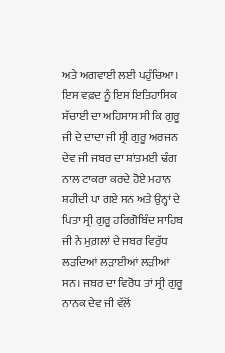ਅਤੇ ਅਗਵਾਈ ਲਈ ਪਹੁੰਚਿਆ। ਇਸ ਵਫ਼ਦ ਨੂੰ ਇਸ ਇਤਿਹਾਸਿਕ ਸੱਚਾਈ ਦਾ ਅਹਿਸਾਸ ਸੀ ਕਿ ਗੁਰੂ ਜੀ ਦੇ ਦਾਦਾ ਜੀ ਸ੍ਰੀ ਗੁਰੂ ਅਰਜਨ ਦੇਵ ਜੀ ਜਬਰ ਦਾ ਸ਼ਾਂਤਮਈ ਢੰਗ ਨਾਲ ਟਾਕਰਾ ਕਰਦੇ ਹੋਏ ਮਹਾਨ ਸ਼ਹੀਦੀ ਪਾ ਗਏ ਸਨ ਅਤੇ ਉਨ੍ਹਾਂ ਦੇ ਪਿਤਾ ਸ੍ਰੀ ਗੁਰੂ ਹਰਿਗੋਬਿੰਦ ਸਾਹਿਬ ਜੀ ਨੇ ਮੁਗ਼ਲਾਂ ਦੇ ਜਬਰ ਵਿਰੁੱਧ ਲੜਦਿਆਂ ਲੜਾਈਆਂ ਲੜੀਆਂ ਸਨ। ਜਬਰ ਦਾ ਵਿਰੋਧ ਤਾਂ ਸ੍ਰੀ ਗੁਰੂ ਨਾਨਕ ਦੇਵ ਜੀ ਵੱਲੋਂ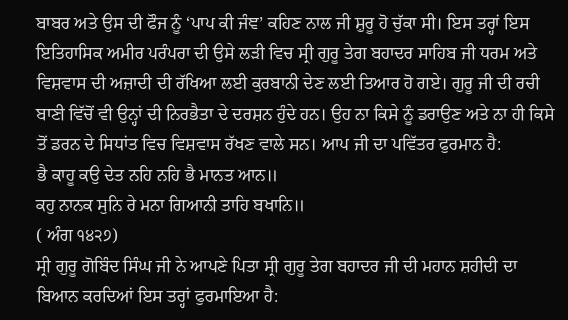ਬਾਬਰ ਅਤੇ ਉਸ ਦੀ ਫੌਜ ਨੂੰ ‘ਪਾਪ ਕੀ ਜੰਞ’ ਕਹਿਣ ਨਾਲ ਜੀ ਸ਼ੁਰੂ ਹੋ ਚੁੱਕਾ ਸੀ। ਇਸ ਤਰ੍ਹਾਂ ਇਸ ਇਤਿਹਾਸਿਕ ਅਮੀਰ ਪਰੰਪਰਾ ਦੀ ਉਸੇ ਲੜੀ ਵਿਚ ਸ੍ਰੀ ਗੁਰੂ ਤੇਗ ਬਹਾਦਰ ਸਾਹਿਬ ਜੀ ਧਰਮ ਅਤੇ ਵਿਸ਼ਵਾਸ ਦੀ ਅਜ਼ਾਦੀ ਦੀ ਰੱਖਿਆ ਲਈ ਕੁਰਬਾਨੀ ਦੇਣ ਲਈ ਤਿਆਰ ਹੋ ਗਏ। ਗੁਰੂ ਜੀ ਦੀ ਰਚੀ ਬਾਣੀ ਵਿੱਚੋਂ ਵੀ ਉਨ੍ਹਾਂ ਦੀ ਨਿਰਭੈਤਾ ਦੇ ਦਰਸ਼ਨ ਹੁੰਦੇ ਹਨ। ਉਹ ਨਾ ਕਿਸੇ ਨੂੰ ਡਰਾਉਣ ਅਤੇ ਨਾ ਹੀ ਕਿਸੇ ਤੋਂ ਡਰਨ ਦੇ ਸਿਧਾਂਤ ਵਿਚ ਵਿਸ਼ਵਾਸ ਰੱਖਣ ਵਾਲੇ ਸਨ। ਆਪ ਜੀ ਦਾ ਪਵਿੱਤਰ ਫੁਰਮਾਨ ਹੈ:
ਭੈ ਕਾਹੂ ਕਉ ਦੇਤ ਨਹਿ ਨਹਿ ਭੈ ਮਾਨਤ ਆਨ॥
ਕਹੁ ਨਾਨਕ ਸੁਨਿ ਰੇ ਮਨਾ ਗਿਆਨੀ ਤਾਹਿ ਬਖਾਨਿ॥
( ਅੰਗ ੧੪੨੭)
ਸ੍ਰੀ ਗੁਰੂ ਗੋਬਿੰਦ ਸਿੰਘ ਜੀ ਨੇ ਆਪਣੇ ਪਿਤਾ ਸ੍ਰੀ ਗੁਰੂ ਤੇਗ ਬਹਾਦਰ ਜੀ ਦੀ ਮਹਾਨ ਸ਼ਹੀਦੀ ਦਾ ਬਿਆਨ ਕਰਦਿਆਂ ਇਸ ਤਰ੍ਹਾਂ ਫੁਰਮਾਇਆ ਹੈ: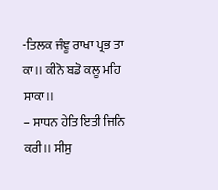-ਤਿਲਕ ਜੰਞੂ ਰਾਖਾ ਪ੍ਰਭ ਤਾ ਕਾ।। ਕੀਨੋ ਬਡੋ ਕਲੂ ਮਹਿ ਸਾਕਾ।।
– ਸਾਧਨ ਹੇਤਿ ਇਤੀ ਜਿਨਿ ਕਰੀ।। ਸੀਸੁ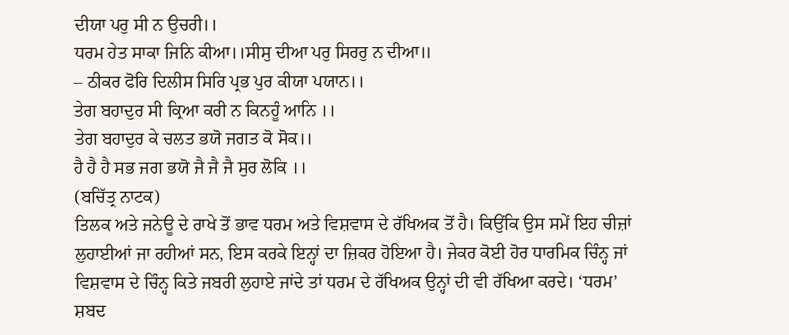ਦੀਯਾ ਪਰੁ ਸੀ ਨ ਉਚਰੀ।।
ਧਰਮ ਹੇਤ ਸਾਕਾ ਜਿਨਿ ਕੀਆ।।ਸੀਸੁ ਦੀਆ ਪਰੁ ਸਿਰਰੁ ਨ ਦੀਆ॥
– ਠੀਕਰ ਫੋਰਿ ਦਿਲੀਸ ਸਿਰਿ ਪ੍ਰਭ ਪੁਰ ਕੀਯਾ ਪਯਾਨ।।
ਤੇਗ ਬਹਾਦੁਰ ਸੀ ਕ੍ਰਿਆ ਕਰੀ ਨ ਕਿਨਹੂੰ ਆਨਿ ।।
ਤੇਗ ਬਹਾਦੁਰ ਕੇ ਚਲਤ ਭਯੋ ਜਗਤ ਕੋ ਸੋਕ।।
ਹੈ ਹੈ ਹੈ ਸਭ ਜਗ ਭਯੋ ਜੈ ਜੈ ਜੈ ਸੁਰ ਲੋਕਿ ।।
(ਬਚਿੱਤ੍ਰ ਨਾਟਕ)
ਤਿਲਕ ਅਤੇ ਜਨੇਊ ਦੇ ਰਾਖੇ ਤੋਂ ਭਾਵ ਧਰਮ ਅਤੇ ਵਿਸ਼ਵਾਸ ਦੇ ਰੱਖਿਅਕ ਤੋਂ ਹੈ। ਕਿਉਂਕਿ ਉਸ ਸਮੇਂ ਇਹ ਚੀਜ਼ਾਂ ਲੁਹਾਈਆਂ ਜਾ ਰਹੀਆਂ ਸਨ, ਇਸ ਕਰਕੇ ਇਨ੍ਹਾਂ ਦਾ ਜ਼ਿਕਰ ਹੋਇਆ ਹੈ। ਜੇਕਰ ਕੋਈ ਹੋਰ ਧਾਰਮਿਕ ਚਿੰਨ੍ਹ ਜਾਂ ਵਿਸ਼ਵਾਸ ਦੇ ਚਿੰਨ੍ਹ ਕਿਤੇ ਜਬਰੀ ਲੁਹਾਏ ਜਾਂਦੇ ਤਾਂ ਧਰਮ ਦੇ ਰੱਖਿਅਕ ਉਨ੍ਹਾਂ ਦੀ ਵੀ ਰੱਖਿਆ ਕਰਦੇ। ‘ਧਰਮ’ ਸ਼ਬਦ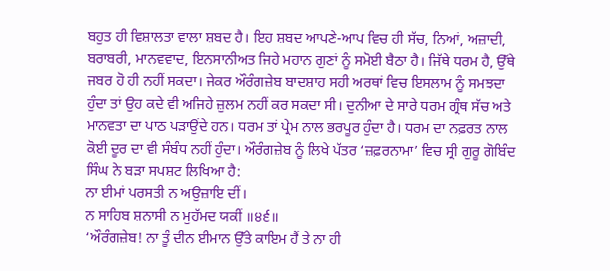ਬਹੁਤ ਹੀ ਵਿਸ਼ਾਲਤਾ ਵਾਲਾ ਸ਼ਬਦ ਹੈ। ਇਹ ਸ਼ਬਦ ਆਪਣੇ-ਆਪ ਵਿਚ ਹੀ ਸੱਚ, ਨਿਆਂ, ਅਜ਼ਾਦੀ, ਬਰਾਬਰੀ, ਮਾਨਵਵਾਦ, ਇਨਸਾਨੀਅਤ ਜਿਹੇ ਮਹਾਨ ਗੁਣਾਂ ਨੂੰ ਸਮੋਈ ਬੈਠਾ ਹੈ। ਜਿੱਥੇ ਧਰਮ ਹੈ, ਉੱਥੇ ਜਬਰ ਹੋ ਹੀ ਨਹੀਂ ਸਕਦਾ। ਜੇਕਰ ਔਰੰਗਜ਼ੇਬ ਬਾਦਸ਼ਾਹ ਸਹੀ ਅਰਥਾਂ ਵਿਚ ਇਸਲਾਮ ਨੂੰ ਸਮਝਦਾ ਹੁੰਦਾ ਤਾਂ ਉਹ ਕਦੇ ਵੀ ਅਜਿਹੇ ਜ਼ੁਲਮ ਨਹੀਂ ਕਰ ਸਕਦਾ ਸੀ। ਦੁਨੀਆ ਦੇ ਸਾਰੇ ਧਰਮ ਗ੍ਰੰਥ ਸੱਚ ਅਤੇ ਮਾਨਵਤਾ ਦਾ ਪਾਠ ਪੜਾਉਂਦੇ ਹਨ। ਧਰਮ ਤਾਂ ਪ੍ਰੇਮ ਨਾਲ ਭਰਪੂਰ ਹੁੰਦਾ ਹੈ। ਧਰਮ ਦਾ ਨਫ਼ਰਤ ਨਾਲ ਕੋਈ ਦੂਰ ਦਾ ਵੀ ਸੰਬੰਧ ਨਹੀਂ ਹੁੰਦਾ। ਔਰੰਗਜ਼ੇਬ ਨੂੰ ਲਿਖੇ ਪੱਤਰ ‘ਜ਼ਫ਼ਰਨਾਮਾ’ ਵਿਚ ਸ੍ਰੀ ਗੁਰੂ ਗੋਬਿੰਦ ਸਿੰਘ ਨੇ ਬੜਾ ਸਪਸ਼ਟ ਲਿਖਿਆ ਹੈ:
ਨਾ ਈਮਾਂ ਪਰਸਤੀ ਨ ਅਉਜ਼ਾਇ ਦੀਂ।
ਨ ਸਾਹਿਬ ਸ਼ਨਾਸੀ ਨ ਮੁਹੱਮਦ ਯਕੀਂ ॥੪੬॥
‘ਔਰੰਗਜ਼ੇਬ! ਨਾ ਤੂੰ ਦੀਨ ਈਮਾਨ ਉੱਤੇ ਕਾਇਮ ਹੈਂ ਤੇ ਨਾ ਹੀ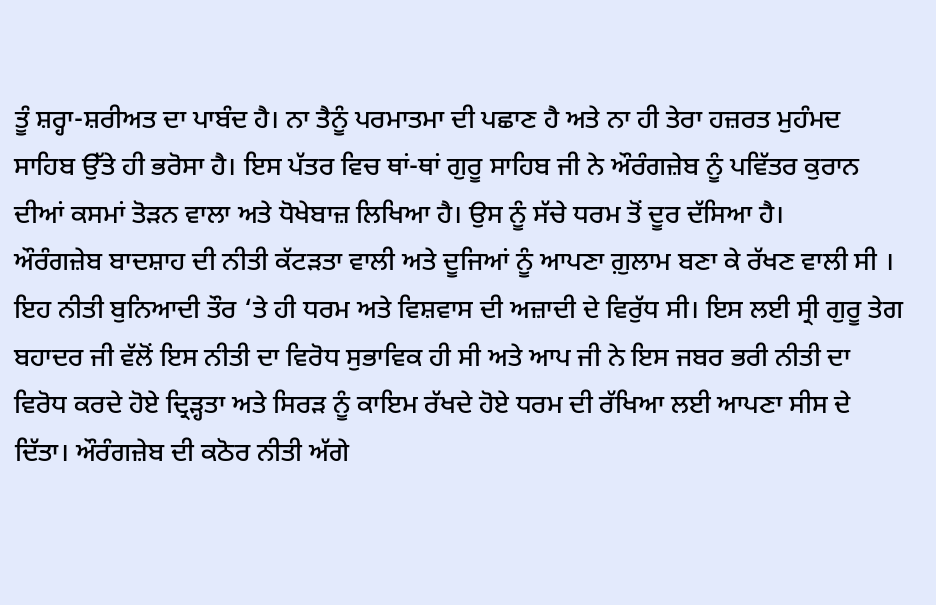ਤੂੰ ਸ਼ਰ੍ਹਾ-ਸ਼ਰੀਅਤ ਦਾ ਪਾਬੰਦ ਹੈ। ਨਾ ਤੈਨੂੰ ਪਰਮਾਤਮਾ ਦੀ ਪਛਾਣ ਹੈ ਅਤੇ ਨਾ ਹੀ ਤੇਰਾ ਹਜ਼ਰਤ ਮੁਹੰਮਦ ਸਾਹਿਬ ਉੱਤੇ ਹੀ ਭਰੋਸਾ ਹੈ। ਇਸ ਪੱਤਰ ਵਿਚ ਥਾਂ-ਥਾਂ ਗੁਰੂ ਸਾਹਿਬ ਜੀ ਨੇ ਔਰੰਗਜ਼ੇਬ ਨੂੰ ਪਵਿੱਤਰ ਕੁਰਾਨ ਦੀਆਂ ਕਸਮਾਂ ਤੋੜਨ ਵਾਲਾ ਅਤੇ ਧੋਖੇਬਾਜ਼ ਲਿਖਿਆ ਹੈ। ਉਸ ਨੂੰ ਸੱਚੇ ਧਰਮ ਤੋਂ ਦੂਰ ਦੱਸਿਆ ਹੈ।
ਔਰੰਗਜ਼ੇਬ ਬਾਦਸ਼ਾਹ ਦੀ ਨੀਤੀ ਕੱਟੜਤਾ ਵਾਲੀ ਅਤੇ ਦੂਜਿਆਂ ਨੂੰ ਆਪਣਾ ਗ਼ੁਲਾਮ ਬਣਾ ਕੇ ਰੱਖਣ ਵਾਲੀ ਸੀ । ਇਹ ਨੀਤੀ ਬੁਨਿਆਦੀ ਤੌਰ ‘ਤੇ ਹੀ ਧਰਮ ਅਤੇ ਵਿਸ਼ਵਾਸ ਦੀ ਅਜ਼ਾਦੀ ਦੇ ਵਿਰੁੱਧ ਸੀ। ਇਸ ਲਈ ਸ੍ਰੀ ਗੁਰੂ ਤੇਗ ਬਹਾਦਰ ਜੀ ਵੱਲੋਂ ਇਸ ਨੀਤੀ ਦਾ ਵਿਰੋਧ ਸੁਭਾਵਿਕ ਹੀ ਸੀ ਅਤੇ ਆਪ ਜੀ ਨੇ ਇਸ ਜਬਰ ਭਰੀ ਨੀਤੀ ਦਾ ਵਿਰੋਧ ਕਰਦੇ ਹੋਏ ਦ੍ਰਿੜ੍ਹਤਾ ਅਤੇ ਸਿਰੜ ਨੂੰ ਕਾਇਮ ਰੱਖਦੇ ਹੋਏ ਧਰਮ ਦੀ ਰੱਖਿਆ ਲਈ ਆਪਣਾ ਸੀਸ ਦੇ ਦਿੱਤਾ। ਔਰੰਗਜ਼ੇਬ ਦੀ ਕਠੋਰ ਨੀਤੀ ਅੱਗੇ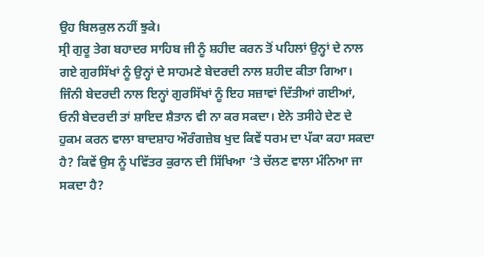ਉਹ ਬਿਲਕੁਲ ਨਹੀਂ ਝੁਕੇ।
ਸ੍ਰੀ ਗੁਰੂ ਤੇਗ ਬਹਾਦਰ ਸਾਹਿਬ ਜੀ ਨੂੰ ਸ਼ਹੀਦ ਕਰਨ ਤੋਂ ਪਹਿਲਾਂ ਉਨ੍ਹਾਂ ਦੇ ਨਾਲ
ਗਏ ਗੁਰਸਿੱਖਾਂ ਨੂੰ ਉਨ੍ਹਾਂ ਦੇ ਸਾਹਮਣੇ ਬੇਦਰਦੀ ਨਾਲ ਸ਼ਹੀਦ ਕੀਤਾ ਗਿਆ। ਜਿੰਨੀ ਬੇਦਰਦੀ ਨਾਲ ਇਨ੍ਹਾਂ ਗੁਰਸਿੱਖਾਂ ਨੂੰ ਇਹ ਸਜ਼ਾਵਾਂ ਦਿੱਤੀਆਂ ਗਈਆਂ, ਓਨੀ ਬੇਦਰਦੀ ਤਾਂ ਸ਼ਾਇਦ ਸ਼ੈਤਾਨ ਵੀ ਨਾ ਕਰ ਸਕਦਾ। ਏਨੇ ਤਸੀਹੇ ਦੇਣ ਦੇ ਹੁਕਮ ਕਰਨ ਵਾਲਾ ਬਾਦਸ਼ਾਹ ਔਰੰਗਜ਼ੇਬ ਖੁਦ ਕਿਵੇਂ ਧਰਮ ਦਾ ਪੱਕਾ ਕਹਾ ਸਕਦਾ ਹੈ? ਕਿਵੇਂ ਉਸ ਨੂੰ ਪਵਿੱਤਰ ਕੁਰਾਨ ਦੀ ਸਿੱਖਿਆ ‘ਤੇ ਚੱਲਣ ਵਾਲਾ ਮੰਨਿਆ ਜਾ ਸਕਦਾ ਹੈ?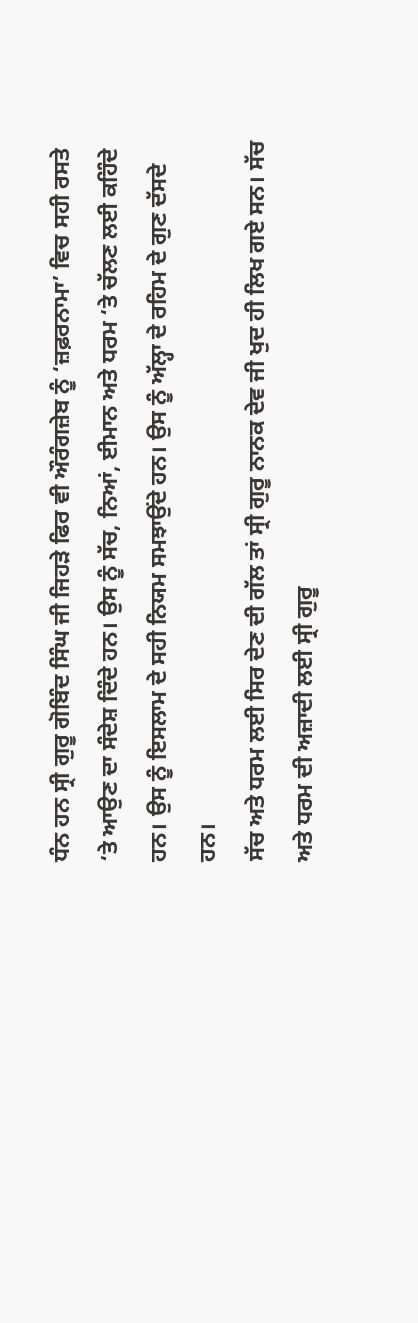ਧੰਨ ਹਨ ਸ੍ਰੀ ਗੁਰੂ ਗੋਬਿੰਦ ਸਿੰਘ ਜੀ ਜਿਹੜੇ ਫਿਰ ਵੀ ਔਰੰਗਜ਼ੇਬ ਨੂੰ ‘ਜ਼ਫ਼ਰਨਾਮਾ’ ਵਿਚ ਸਹੀ ਰਸਤੇ ‘ਤੇ ਆਉਣ ਦਾ ਸੰਦੇਸ਼ ਦਿੰਦੇ ਹਨ। ਉਸ ਨੂੰ ਸੱਚ, ਨਿਆਂ, ਈਮਾਨ ਅਤੇ ਧਰਮ ‘ਤੇ ਚੱਲਣ ਲਈ ਕਹਿੰਦੇ ਹਨ। ਉਸ ਨੂੰ ਇਸਲਾਮ ਦੇ ਸਹੀ ਨਿਯਮ ਸਮਝਾਉਂਦੇ ਹਨ। ਉਸ ਨੂੰ ਅੱਲ੍ਹਾ ਦੇ ਰਹਿਮ ਦੇ ਗੁਣ ਦੱਸਦੇ ਹਨ।
ਸੱਚ ਅਤੇ ਧਰਮ ਲਈ ਸਿਰ ਦੇਣ ਦੀ ਗੱਲ ਤਾਂ ਸ੍ਰੀ ਗੁਰੂ ਨਾਨਕ ਦੇਵ ਜੀ ਖੁਦ ਹੀ ਲਿਖ ਗਏ ਸਨ। ਸੱਚ ਅਤੇ ਧਰਮ ਦੀ ਅਜ਼ਾਦੀ ਲਈ ਸ੍ਰੀ ਗੁਰੂ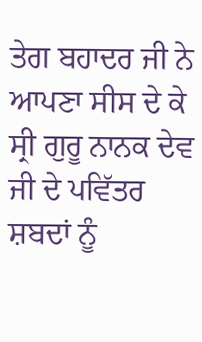ਤੇਗ ਬਹਾਦਰ ਜੀ ਨੇ ਆਪਣਾ ਸੀਸ ਦੇ ਕੇ ਸ੍ਰੀ ਗੁਰੂ ਨਾਨਕ ਦੇਵ ਜੀ ਦੇ ਪਵਿੱਤਰ ਸ਼ਬਦਾਂ ਨੂੰ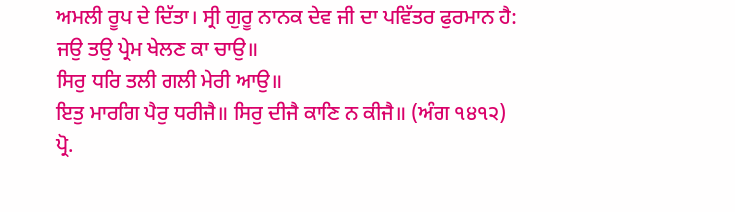ਅਮਲੀ ਰੂਪ ਦੇ ਦਿੱਤਾ। ਸ੍ਰੀ ਗੁਰੂ ਨਾਨਕ ਦੇਵ ਜੀ ਦਾ ਪਵਿੱਤਰ ਫੁਰਮਾਨ ਹੈ:
ਜਉ ਤਉ ਪ੍ਰੇਮ ਖੇਲਣ ਕਾ ਚਾਉ॥
ਸਿਰੁ ਧਰਿ ਤਲੀ ਗਲੀ ਮੇਰੀ ਆਉ॥
ਇਤੁ ਮਾਰਗਿ ਪੈਰੁ ਧਰੀਜੈ॥ ਸਿਰੁ ਦੀਜੈ ਕਾਣਿ ਨ ਕੀਜੈ॥ (ਅੰਗ ੧੪੧੨)
ਪ੍ਰੋ.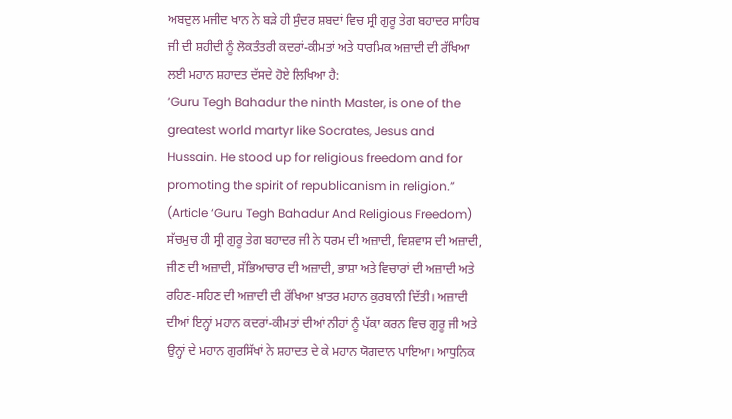ਅਬਦੁਲ ਮਜੀਦ ਖਾਨ ਨੇ ਬੜੇ ਹੀ ਸੁੰਦਰ ਸ਼ਬਦਾਂ ਵਿਚ ਸ੍ਰੀ ਗੁਰੂ ਤੇਗ ਬਹਾਦਰ ਸਾਹਿਬ ਜੀ ਦੀ ਸ਼ਹੀਦੀ ਨੂੰ ਲੋਕਤੰਤਰੀ ਕਦਰਾਂ-ਕੀਮਤਾਂ ਅਤੇ ਧਾਰਮਿਕ ਅਜ਼ਾਦੀ ਦੀ ਰੱਖਿਆ ਲਈ ਮਹਾਨ ਸ਼ਹਾਦਤ ਦੱਸਦੇ ਹੋਏ ਲਿਖਿਆ ਹੈ:
‘Guru Tegh Bahadur the ninth Master, is one of the greatest world martyr like Socrates, Jesus and Hussain. He stood up for religious freedom and for promoting the spirit of republicanism in religion.”
(Article ‘Guru Tegh Bahadur And Religious Freedom)
ਸੱਚਮੁਚ ਹੀ ਸ੍ਰੀ ਗੁਰੂ ਤੇਗ ਬਹਾਦਰ ਜੀ ਨੇ ਧਰਮ ਦੀ ਅਜ਼ਾਦੀ, ਵਿਸ਼ਵਾਸ ਦੀ ਅਜ਼ਾਦੀ, ਜੀਣ ਦੀ ਅਜ਼ਾਦੀ, ਸੱਭਿਆਚਾਰ ਦੀ ਅਜ਼ਾਦੀ, ਭਾਸ਼ਾ ਅਤੇ ਵਿਚਾਰਾਂ ਦੀ ਅਜ਼ਾਦੀ ਅਤੇ ਰਹਿਣ-ਸਹਿਣ ਦੀ ਅਜ਼ਾਦੀ ਦੀ ਰੱਖਿਆ ਖ਼ਾਤਰ ਮਹਾਨ ਕੁਰਬਾਨੀ ਦਿੱਤੀ। ਅਜ਼ਾਦੀ ਦੀਆਂ ਇਨ੍ਹਾਂ ਮਹਾਨ ਕਦਰਾਂ-ਕੀਮਤਾਂ ਦੀਆਂ ਨੀਹਾਂ ਨੂੰ ਪੱਕਾ ਕਰਨ ਵਿਚ ਗੁਰੂ ਜੀ ਅਤੇ ਉਨ੍ਹਾਂ ਦੇ ਮਹਾਨ ਗੁਰਸਿੱਖਾਂ ਨੇ ਸ਼ਹਾਦਤ ਦੇ ਕੇ ਮਹਾਨ ਯੋਗਦਾਨ ਪਾਇਆ। ਆਧੁਨਿਕ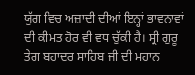ਯੁੱਗ ਵਿਚ ਅਜ਼ਾਦੀ ਦੀਆਂ ਇਨ੍ਹਾਂ ਭਾਵਨਾਵਾਂ ਦੀ ਕੀਮਤ ਹੋਰ ਵੀ ਵਧ ਚੁੱਕੀ ਹੈ। ਸ੍ਰੀ ਗੁਰੂ ਤੇਗ ਬਹਾਦਰ ਸਾਹਿਬ ਜੀ ਦੀ ਮਹਾਨ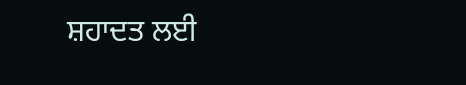ਸ਼ਹਾਦਤ ਲਈ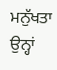ਮਨੁੱਖਤਾ ਉਨ੍ਹਾਂ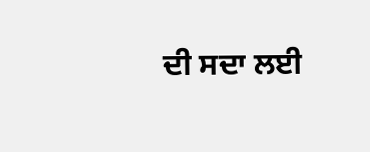ਦੀ ਸਦਾ ਲਈ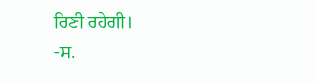ਰਿਣੀ ਰਹੇਗੀ।
-ਸ.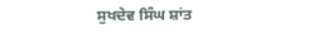ਸੁਖਦੇਵ ਸਿੰਘ ਸ਼ਾਂਤ